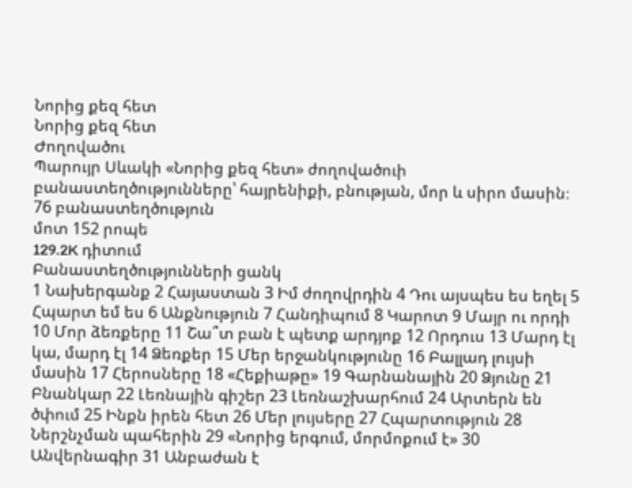Նորից քեզ հետ
Նորից քեզ հետ
Ժողովածու
Պարույր Սևակի «Նորից քեզ հետ» ժողովածուի բանաստեղծությունները՝ հայրենիքի, բնության, մոր և սիրո մասին։
76 բանաստեղծություն
մոտ 152 րոպե
129.2K դիտում
Բանաստեղծությունների ցանկ
1 Նախերգանք 2 Հայաստան 3 Իմ ժողովրդին 4 Դու այսպես ես եղել 5 Հպարտ եմ ես 6 Անքնություն 7 Հանդիպում 8 Կարոտ 9 Մայր ու որդի 10 Մոր ձեռքերը 11 Շա՞տ բան է պետք արդյոք 12 Որդուս 13 Մարդ էլ կա, մարդ էլ 14 Ձեռքեր 15 Մեր երջանկությունը 16 Բալլադ լույսի մասին 17 Հերոսները 18 «Հեքիաթը» 19 Գարնանային 20 Ձյունը 21 Բնանկար 22 Լեռնային գիշեր 23 Լեռնաշխարհում 24 Արտերն են ծփում 25 Ինքն իրեն հետ 26 Մեր լույսերը 27 Հպարտություն 28 Ներշնչման պահերին 29 «Նորից երգում, մորմոքում է» 30 Անվերնագիր 31 Անբաժան է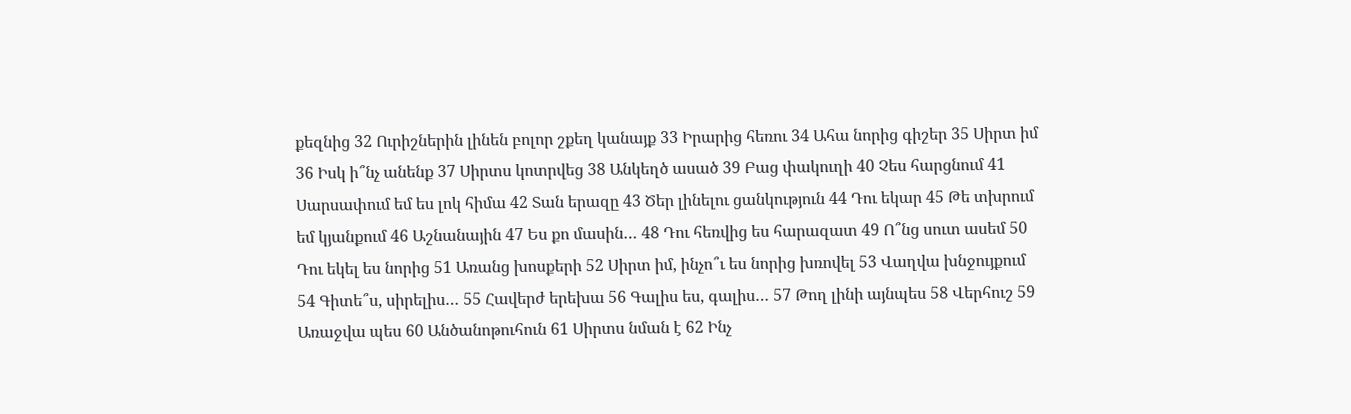քեզնից 32 Ուրիշներին լինեն բոլոր շքեղ կանայք 33 Իրարից հեռու 34 Ահա նորից գիշեր 35 Սիրտ իմ 36 Իսկ ի՞նչ անենք 37 Սիրտս կոտրվեց 38 Անկեղծ ասած 39 Բաց փակուղի 40 Չես հարցնում 41 Սարսափում եմ ես լոկ հիմա 42 Տան երազը 43 Ծեր լինելու ցանկություն 44 Դու եկար 45 Թե տխրում եմ կյանքում 46 Աշնանային 47 Ես քո մասին… 48 Դու հեռվից ես հարազատ 49 Ո՞նց սուտ ասեմ 50 Դու եկել ես նորից 51 Առանց խոսքերի 52 Սիրտ իմ, ինչո՞ւ ես նորից խռովել 53 Վաղվա խնջույքում 54 Գիտե՞ս, սիրելիս… 55 Հավերժ երեխա 56 Գալիս ես, գալիս… 57 Թող լինի այնպես 58 Վերհուշ 59 Առաջվա պես 60 Անծանոթուհուն 61 Սիրտս նման է 62 Ինչ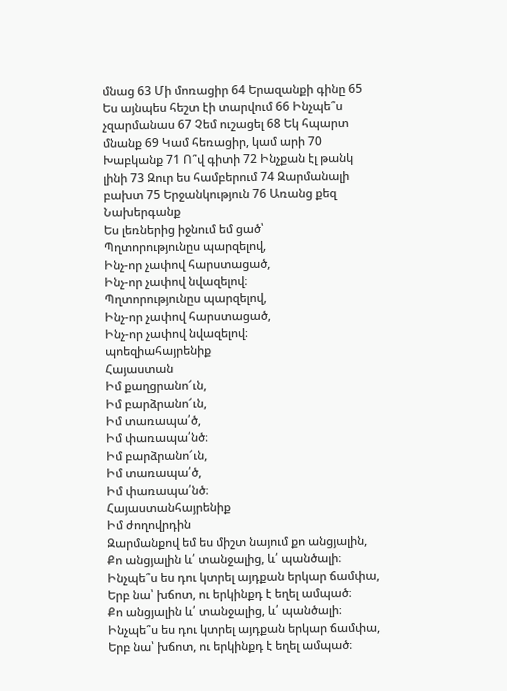մնաց 63 Մի մոռացիր 64 Երազանքի գինը 65 Ես այնպես հեշտ էի տարվում 66 Ինչպե՞ս չզարմանաս 67 Չեմ ուշացել 68 Եկ հպարտ մնանք 69 Կամ հեռացիր, կամ արի 70 Խաբկանք 71 Ո՞վ գիտի 72 Ինչքան էլ թանկ լինի 73 Զուր ես համբերում 74 Զարմանալի բախտ 75 Երջանկություն 76 Առանց քեզ
Նախերգանք
Ես լեռներից իջնում եմ ցած՝
Պղտորությունըս պարզելով,
Ինչ-որ չափով հարստացած,
Ինչ-որ չափով նվազելով։
Պղտորությունըս պարզելով,
Ինչ-որ չափով հարստացած,
Ինչ-որ չափով նվազելով։
պոեզիահայրենիք
Հայաստան
Իմ քաղցրանո՜ւն,
Իմ բարձրանո՜ւն,
Իմ տառապա՛ծ,
Իմ փառապա՛նծ։
Իմ բարձրանո՜ւն,
Իմ տառապա՛ծ,
Իմ փառապա՛նծ։
Հայաստանհայրենիք
Իմ ժողովրդին
Զարմանքով եմ ես միշտ նայում քո անցյալին,
Քո անցյալին և՛ տանջալից, և՛ պանծալի։
Ինչպե՞ս ես դու կտրել այդքան երկար ճամփա,
Երբ նա՝ խճոտ, ու երկինքդ է եղել ամպած։
Քո անցյալին և՛ տանջալից, և՛ պանծալի։
Ինչպե՞ս ես դու կտրել այդքան երկար ճամփա,
Երբ նա՝ խճոտ, ու երկինքդ է եղել ամպած։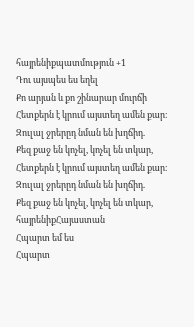հայրենիքպատմություն +1
Դու այսպես ես եղել
Քո արյան և քո շինարար մուրճի
Հետքերն է կրում այստեղ ամեն քար։
Զուլալ ջրերըդ նման են խղճիդ.
Քեզ քաջ են կոչել, կոչել են տկար,
Հետքերն է կրում այստեղ ամեն քար։
Զուլալ ջրերըդ նման են խղճիդ.
Քեզ քաջ են կոչել, կոչել են տկար,
հայրենիքՀայաստան
Հպարտ եմ ես
Հպարտ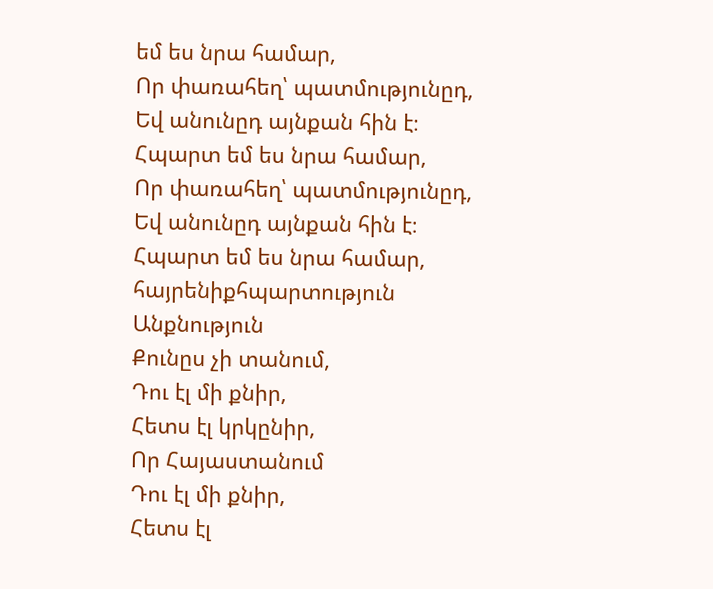եմ ես նրա համար,
Որ փառահեղ՝ պատմությունըդ,
Եվ անունըդ այնքան հին է։
Հպարտ եմ ես նրա համար,
Որ փառահեղ՝ պատմությունըդ,
Եվ անունըդ այնքան հին է։
Հպարտ եմ ես նրա համար,
հայրենիքհպարտություն
Անքնություն
Քունըս չի տանում,
Դու էլ մի քնիր,
Հետս էլ կրկընիր,
Որ Հայաստանում
Դու էլ մի քնիր,
Հետս էլ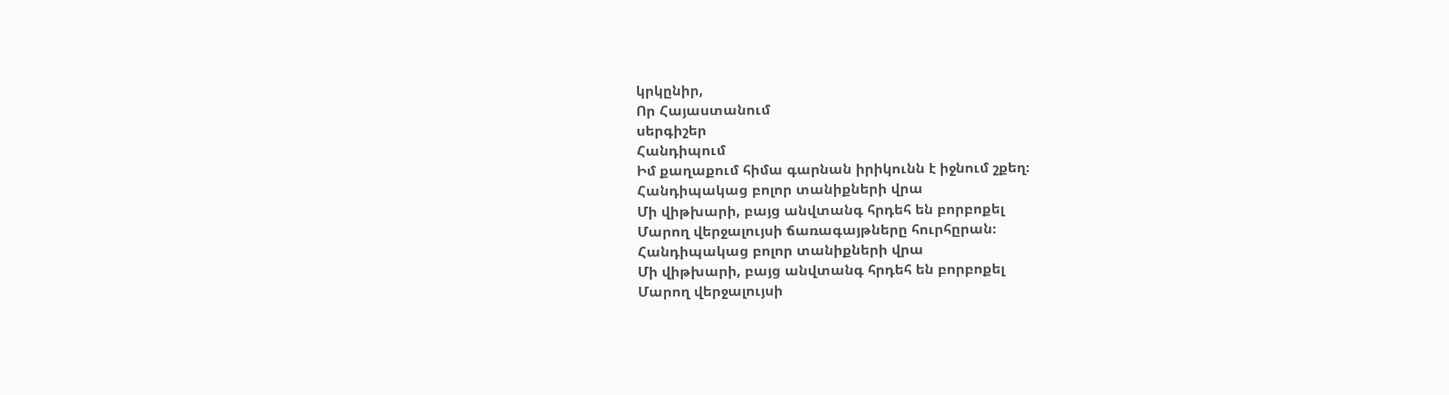կրկընիր,
Որ Հայաստանում
սերգիշեր
Հանդիպում
Իմ քաղաքում հիմա գարնան իրիկունն է իջնում շքեղ։
Հանդիպակաց բոլոր տանիքների վրա
Մի վիթխարի, բայց անվտանգ հրդեհ են բորբոքել
Մարող վերջալույսի ճառագայթները հուրհըրան։
Հանդիպակաց բոլոր տանիքների վրա
Մի վիթխարի, բայց անվտանգ հրդեհ են բորբոքել
Մարող վերջալույսի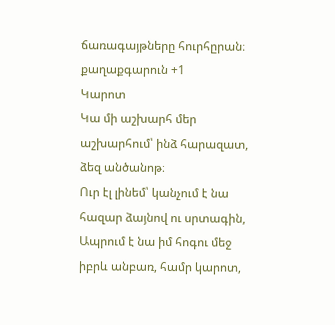ճառագայթները հուրհըրան։
քաղաքգարուն +1
Կարոտ
Կա մի աշխարհ մեր աշխարհում՝ ինձ հարազատ, ձեզ անծանոթ։
Ուր էլ լինեմ՝ կանչում է նա հազար ձայնով ու սրտագին,
Ապրում է նա իմ հոգու մեջ իբրև անբառ, համր կարոտ,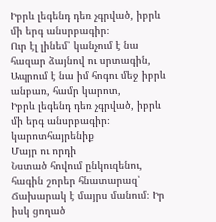Իբրև լեգենդ դեռ չգրված, իբրև մի երգ անսրբագիր։
Ուր էլ լինեմ՝ կանչում է նա հազար ձայնով ու սրտագին,
Ապրում է նա իմ հոգու մեջ իբրև անբառ, համր կարոտ,
Իբրև լեգենդ դեռ չգրված, իբրև մի երգ անսրբագիր։
կարոտհայրենիք
Մայր ու որդի
Նստած հովում ընկուզենու, հագին շորեր հնատարազ՝
Ճախարակ է մայրս մանում։ Իր իսկ ցողած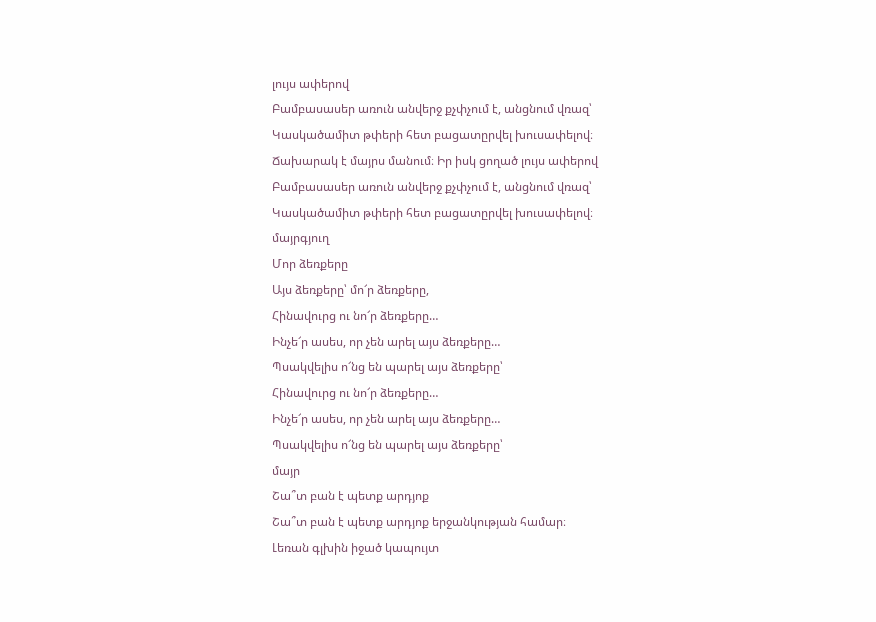լույս ափերով
Բամբասասեր առուն անվերջ քչփչում է, անցնում վռազ՝
Կասկածամիտ թփերի հետ բացատըրվել խուսափելով։
Ճախարակ է մայրս մանում։ Իր իսկ ցողած լույս ափերով
Բամբասասեր առուն անվերջ քչփչում է, անցնում վռազ՝
Կասկածամիտ թփերի հետ բացատըրվել խուսափելով։
մայրգյուղ
Մոր ձեռքերը
Այս ձեռքերը՝ մո՜ր ձեռքերը,
Հինավուրց ու նո՜ր ձեռքերը…
Ինչե՜ր ասես, որ չեն արել այս ձեռքերը…
Պսակվելիս ո՜նց են պարել այս ձեռքերը՝
Հինավուրց ու նո՜ր ձեռքերը…
Ինչե՜ր ասես, որ չեն արել այս ձեռքերը…
Պսակվելիս ո՜նց են պարել այս ձեռքերը՝
մայր
Շա՞տ բան է պետք արդյոք
Շա՞տ բան է պետք արդյոք երջանկության համար։
Լեռան գլխին իջած կապույտ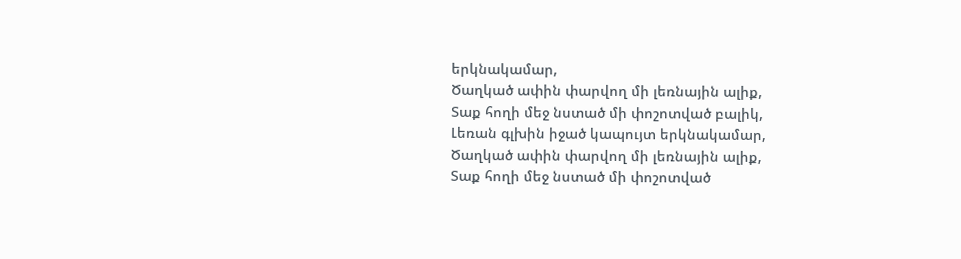երկնակամար,
Ծաղկած ափին փարվող մի լեռնային ալիք,
Տաք հողի մեջ նստած մի փոշոտված բալիկ,
Լեռան գլխին իջած կապույտ երկնակամար,
Ծաղկած ափին փարվող մի լեռնային ալիք,
Տաք հողի մեջ նստած մի փոշոտված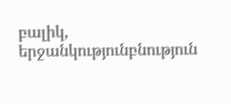բալիկ,
երջանկությունբնություն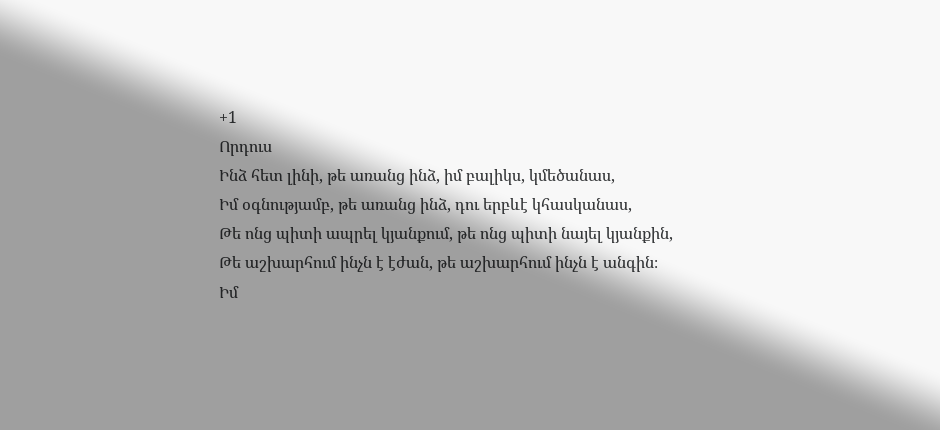+1
Որդուս
Ինձ հետ լինի, թե առանց ինձ, իմ բալիկս, կմեծանաս,
Իմ օգնությամբ, թե առանց ինձ, դու երբևէ կհասկանաս,
Թե ոնց պիտի ապրել կյանքում, թե ոնց պիտի նայել կյանքին,
Թե աշխարհում ինչն է էժան, թե աշխարհում ինչն է անգին։
Իմ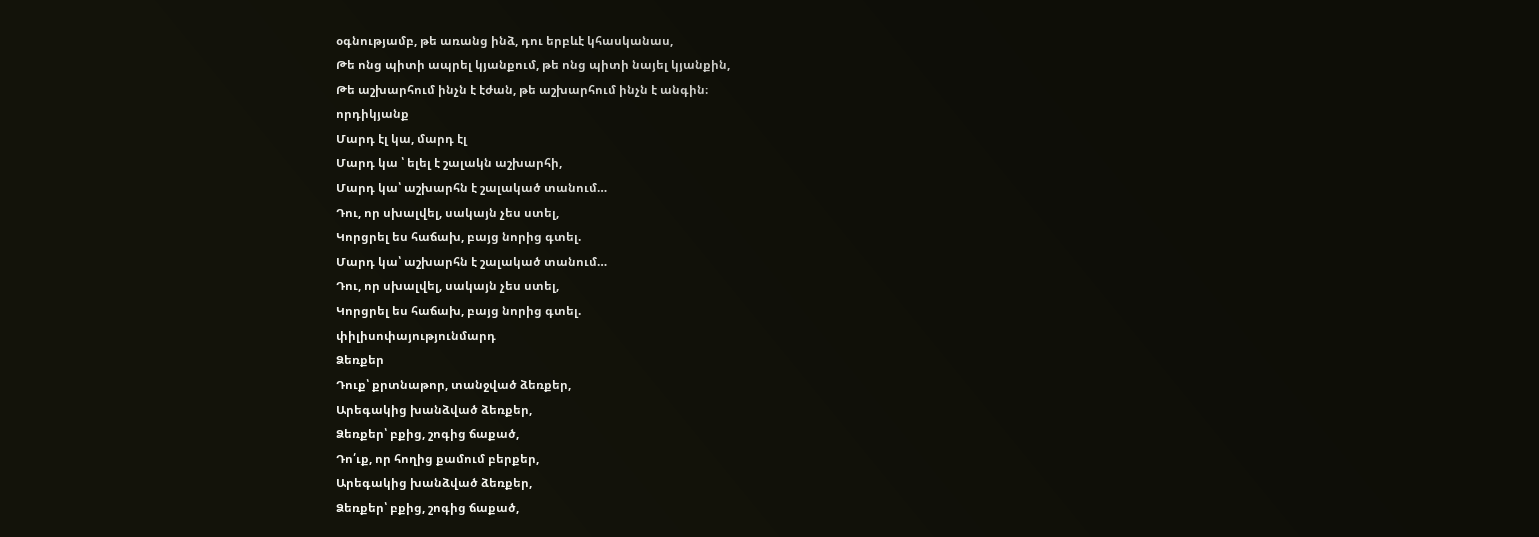օգնությամբ, թե առանց ինձ, դու երբևէ կհասկանաս,
Թե ոնց պիտի ապրել կյանքում, թե ոնց պիտի նայել կյանքին,
Թե աշխարհում ինչն է էժան, թե աշխարհում ինչն է անգին։
որդիկյանք
Մարդ էլ կա, մարդ էլ
Մարդ կա ՝ ելել է շալակն աշխարհի,
Մարդ կա՝ աշխարհն է շալակած տանում…
Դու, որ սխալվել, սակայն չես ստել,
Կորցրել ես հաճախ, բայց նորից գտել.
Մարդ կա՝ աշխարհն է շալակած տանում…
Դու, որ սխալվել, սակայն չես ստել,
Կորցրել ես հաճախ, բայց նորից գտել.
փիլիսոփայությունմարդ
Ձեռքեր
Դուք՝ քրտնաթոր, տանջված ձեռքեր,
Արեգակից խանձված ձեռքեր,
Ձեռքեր՝ բքից, շոգից ճաքած,
Դո՛ւք, որ հողից քամում բերքեր,
Արեգակից խանձված ձեռքեր,
Ձեռքեր՝ բքից, շոգից ճաքած,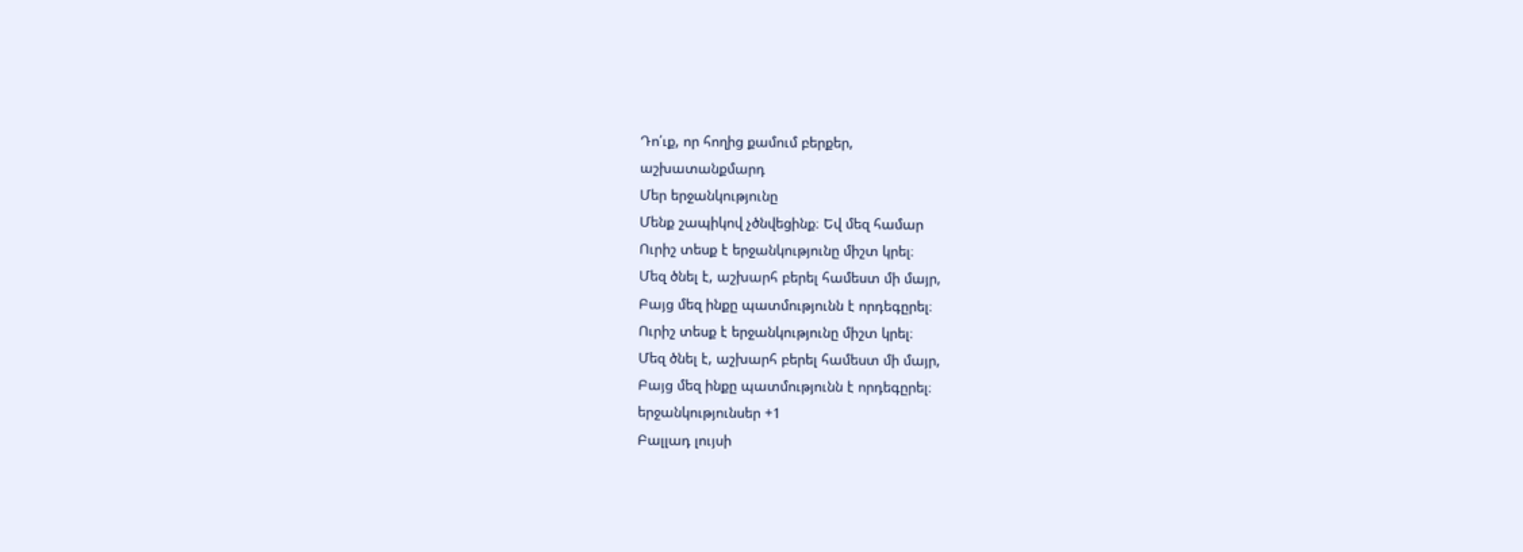Դո՛ւք, որ հողից քամում բերքեր,
աշխատանքմարդ
Մեր երջանկությունը
Մենք շապիկով չծնվեցինք։ Եվ մեզ համար
Ուրիշ տեսք է երջանկությունը միշտ կրել։
Մեզ ծնել է, աշխարհ բերել համեստ մի մայր,
Բայց մեզ ինքը պատմությունն է որդեգըրել։
Ուրիշ տեսք է երջանկությունը միշտ կրել։
Մեզ ծնել է, աշխարհ բերել համեստ մի մայր,
Բայց մեզ ինքը պատմությունն է որդեգըրել։
երջանկությունսեր +1
Բալլադ լույսի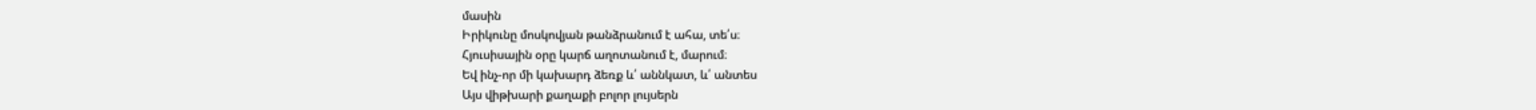մասին
Իրիկունը մոսկովյան թանձրանում է ահա, տե՛ս։
Հյուսիսային օրը կարճ աղոտանում է, մարում։
Եվ ինչ-որ մի կախարդ ձեռք և՛ աննկատ, և՛ անտես
Այս վիթխարի քաղաքի բոլոր լույսերն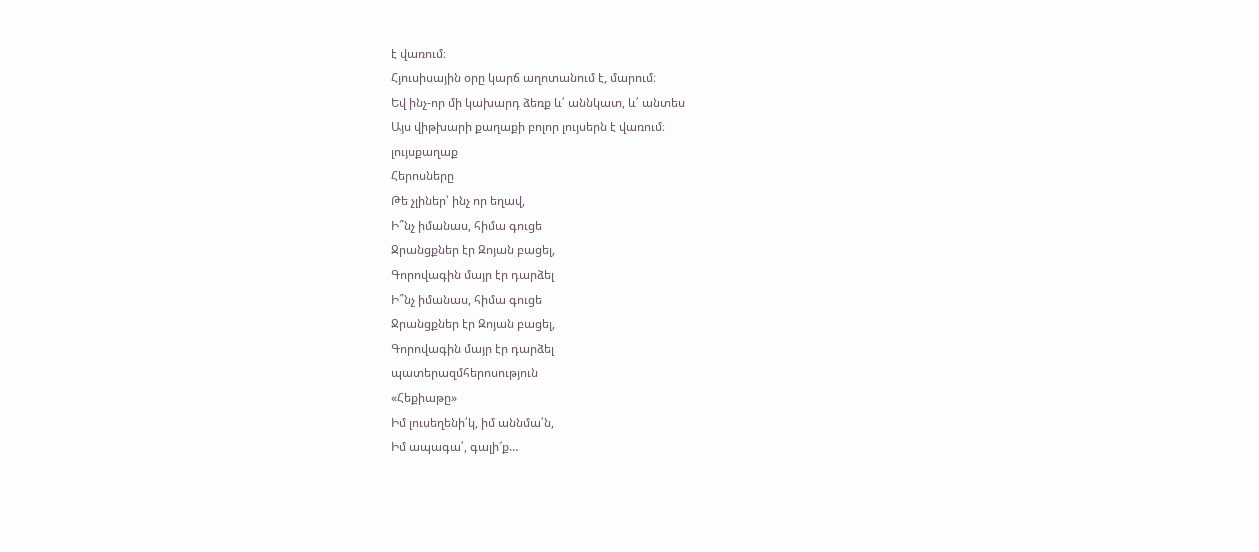է վառում։
Հյուսիսային օրը կարճ աղոտանում է, մարում։
Եվ ինչ-որ մի կախարդ ձեռք և՛ աննկատ, և՛ անտես
Այս վիթխարի քաղաքի բոլոր լույսերն է վառում։
լույսքաղաք
Հերոսները
Թե չլիներ՝ ինչ որ եղավ,
Ի՞նչ իմանաս, հիմա գուցե
Ջրանցքներ էր Զոյան բացել,
Գորովագին մայր էր դարձել
Ի՞նչ իմանաս, հիմա գուցե
Ջրանցքներ էր Զոյան բացել,
Գորովագին մայր էր դարձել
պատերազմհերոսություն
«Հեքիաթը»
Իմ լուսեղենի՛կ, իմ աննմա՛ն,
Իմ ապագա՛, գալի՜ք…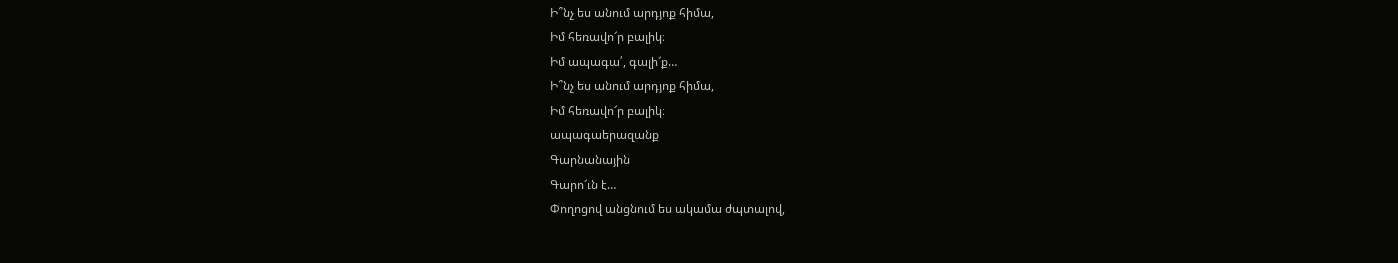Ի՞նչ ես անում արդյոք հիմա,
Իմ հեռավո՜ր բալիկ։
Իմ ապագա՛, գալի՜ք…
Ի՞նչ ես անում արդյոք հիմա,
Իմ հեռավո՜ր բալիկ։
ապագաերազանք
Գարնանային
Գարո՜ւն է…
Փողոցով անցնում ես ակամա ժպտալով,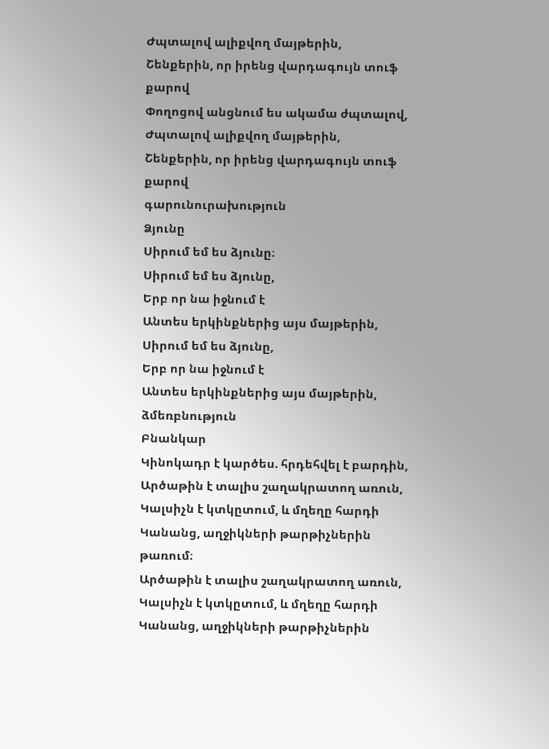Ժպտալով ալիքվող մայթերին,
Շենքերին, որ իրենց վարդագույն տուֆ քարով
Փողոցով անցնում ես ակամա ժպտալով,
Ժպտալով ալիքվող մայթերին,
Շենքերին, որ իրենց վարդագույն տուֆ քարով
գարունուրախություն
Ձյունը
Սիրում եմ ես ձյունը։
Սիրում եմ ես ձյունը,
Երբ որ նա իջնում է
Անտես երկինքներից այս մայթերին,
Սիրում եմ ես ձյունը,
Երբ որ նա իջնում է
Անտես երկինքներից այս մայթերին,
ձմեռբնություն
Բնանկար
Կինոկադր է կարծես. հրդեհվել է բարդին,
Արծաթին է տալիս շաղակրատող առուն,
Կալսիչն է կտկըտում, և մղեղը հարդի
Կանանց, աղջիկների թարթիչներին թառում։
Արծաթին է տալիս շաղակրատող առուն,
Կալսիչն է կտկըտում, և մղեղը հարդի
Կանանց, աղջիկների թարթիչներին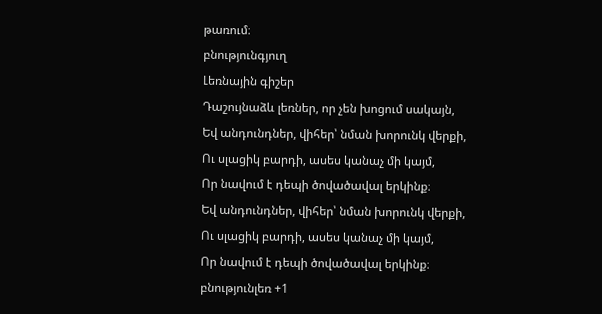թառում։
բնությունգյուղ
Լեռնային գիշեր
Դաշույնաձև լեռներ, որ չեն խոցում սակայն,
Եվ անդունդներ, վիհեր՝ նման խորունկ վերքի,
Ու սլացիկ բարդի, ասես կանաչ մի կայմ,
Որ նավում է դեպի ծովածավալ երկինք։
Եվ անդունդներ, վիհեր՝ նման խորունկ վերքի,
Ու սլացիկ բարդի, ասես կանաչ մի կայմ,
Որ նավում է դեպի ծովածավալ երկինք։
բնությունլեռ +1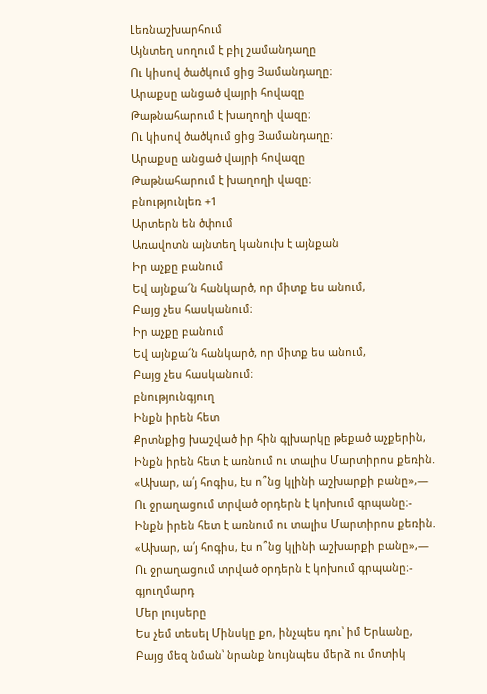Լեռնաշխարհում
Այնտեղ սողում է բիլ շամանդաղը
Ու կիսով ծածկում ցից Յամանդաղը։
Արաքսը անցած վայրի հովազը
Թաթնահարում է խաղողի վազը։
Ու կիսով ծածկում ցից Յամանդաղը։
Արաքսը անցած վայրի հովազը
Թաթնահարում է խաղողի վազը։
բնությունլեռ +1
Արտերն են ծփում
Առավոտն այնտեղ կանուխ է այնքան
Իր աչքը բանում
Եվ այնքա՜ն հանկարծ, որ միտք ես անում,
Բայց չես հասկանում։
Իր աչքը բանում
Եվ այնքա՜ն հանկարծ, որ միտք ես անում,
Բայց չես հասկանում։
բնությունգյուղ
Ինքն իրեն հետ
Քրտնքից խաշված իր հին գլխարկը թեքած աչքերին,
Ինքն իրեն հետ է առնում ու տալիս Մարտիրոս քեռին.
«Ախար, ա՛յ հոգիս, էս ո՞նց կլինի աշխարքի բանը»,—
Ու ջրաղացում տրված օրդերն է կոխում գրպանը։-
Ինքն իրեն հետ է առնում ու տալիս Մարտիրոս քեռին.
«Ախար, ա՛յ հոգիս, էս ո՞նց կլինի աշխարքի բանը»,—
Ու ջրաղացում տրված օրդերն է կոխում գրպանը։-
գյուղմարդ
Մեր լույսերը
Ես չեմ տեսել Մինսկը քո, ինչպես դու՝ իմ Երևանը,
Բայց մեզ նման՝ նրանք նույնպես մերձ ու մոտիկ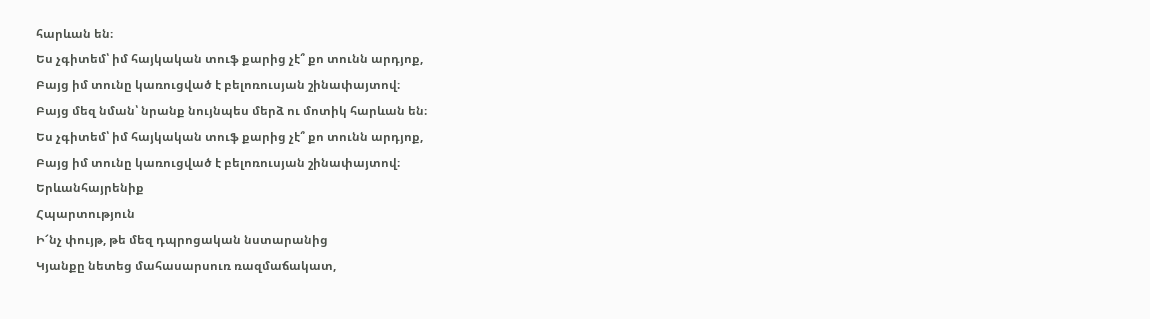հարևան են։
Ես չգիտեմ՝ իմ հայկական տուֆ քարից չէ՞ քո տունն արդյոք,
Բայց իմ տունը կառուցված է բելոռուսյան շինափայտով։
Բայց մեզ նման՝ նրանք նույնպես մերձ ու մոտիկ հարևան են։
Ես չգիտեմ՝ իմ հայկական տուֆ քարից չէ՞ քո տունն արդյոք,
Բայց իմ տունը կառուցված է բելոռուսյան շինափայտով։
Երևանհայրենիք
Հպարտություն
Ի՜նչ փույթ, թե մեզ դպրոցական նստարանից
Կյանքը նետեց մահասարսուռ ռազմաճակատ,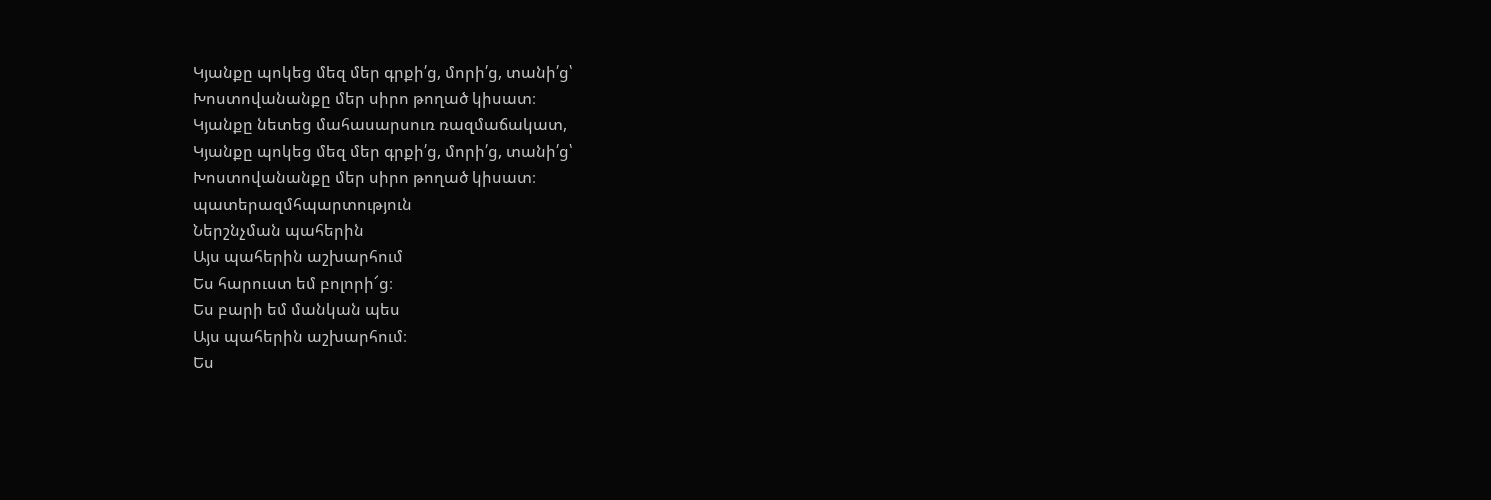Կյանքը պոկեց մեզ մեր գրքի՛ց, մորի՛ց, տանի՛ց՝
Խոստովանանքը մեր սիրո թողած կիսատ։
Կյանքը նետեց մահասարսուռ ռազմաճակատ,
Կյանքը պոկեց մեզ մեր գրքի՛ց, մորի՛ց, տանի՛ց՝
Խոստովանանքը մեր սիրո թողած կիսատ։
պատերազմհպարտություն
Ներշնչման պահերին
Այս պահերին աշխարհում
Ես հարուստ եմ բոլորի՜ց։
Ես բարի եմ մանկան պես
Այս պահերին աշխարհում։
Ես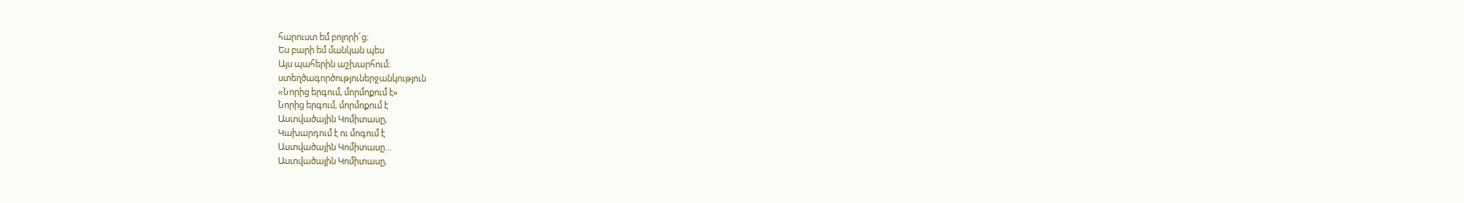հարուստ եմ բոլորի՜ց։
Ես բարի եմ մանկան պես
Այս պահերին աշխարհում։
ստեղծագործություներջանկություն
«Նորից երգում, մորմոքում է»
Նորից երգում, մորմոքում է
Աստվածային Կոմիտասը,
Կախարդում է ու մոգում է
Աստվածային Կոմիտասը…
Աստվածային Կոմիտասը,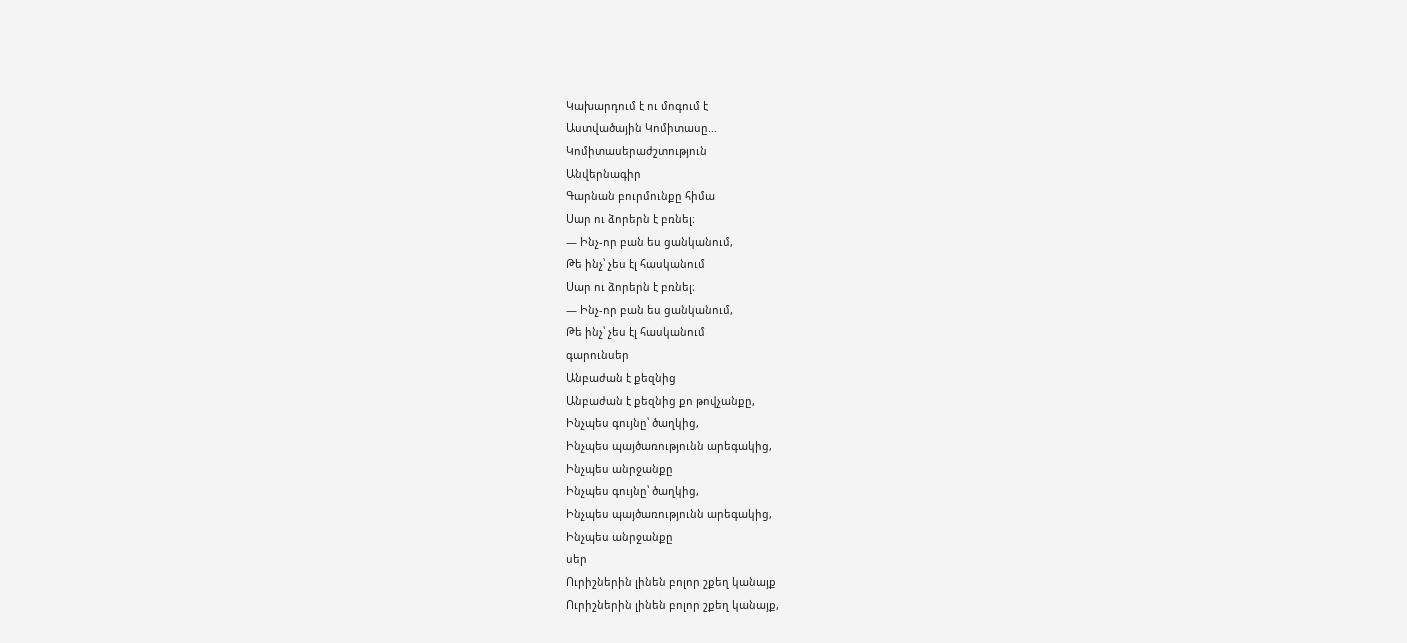Կախարդում է ու մոգում է
Աստվածային Կոմիտասը…
Կոմիտասերաժշտություն
Անվերնագիր
Գարնան բուրմունքը հիմա
Սար ու ձորերն է բռնել։
— Ինչ-որ բան ես ցանկանում,
Թե ինչ՝ չես էլ հասկանում
Սար ու ձորերն է բռնել։
— Ինչ-որ բան ես ցանկանում,
Թե ինչ՝ չես էլ հասկանում
գարունսեր
Անբաժան է քեզնից
Անբաժան է քեզնից քո թովչանքը,
Ինչպես գույնը՝ ծաղկից,
Ինչպես պայծառությունն արեգակից,
Ինչպես անրջանքը
Ինչպես գույնը՝ ծաղկից,
Ինչպես պայծառությունն արեգակից,
Ինչպես անրջանքը
սեր
Ուրիշներին լինեն բոլոր շքեղ կանայք
Ուրիշներին լինեն բոլոր շքեղ կանայք,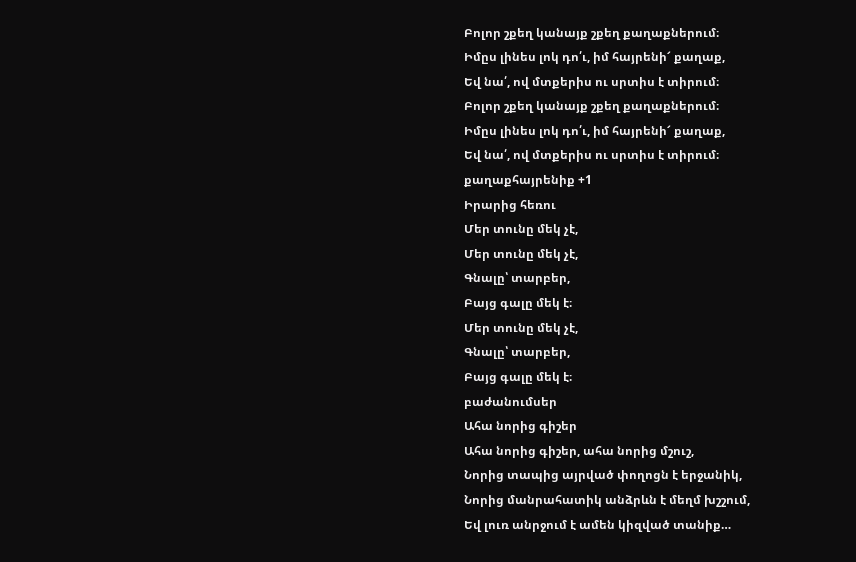Բոլոր շքեղ կանայք շքեղ քաղաքներում։
Իմըս լինես լոկ դո՛ւ, իմ հայրենի՜ քաղաք,
Եվ նա՛, ով մտքերիս ու սրտիս է տիրում։
Բոլոր շքեղ կանայք շքեղ քաղաքներում։
Իմըս լինես լոկ դո՛ւ, իմ հայրենի՜ քաղաք,
Եվ նա՛, ով մտքերիս ու սրտիս է տիրում։
քաղաքհայրենիք +1
Իրարից հեռու
Մեր տունը մեկ չէ,
Մեր տունը մեկ չէ,
Գնալը՝ տարբեր,
Բայց գալը մեկ է։
Մեր տունը մեկ չէ,
Գնալը՝ տարբեր,
Բայց գալը մեկ է։
բաժանումսեր
Ահա նորից գիշեր
Ահա նորից գիշեր, ահա նորից մշուշ,
Նորից տապից այրված փողոցն է երջանիկ,
Նորից մանրահատիկ անձրևն է մեղմ խշշում,
Եվ լուռ անրջում է ամեն կիզված տանիք…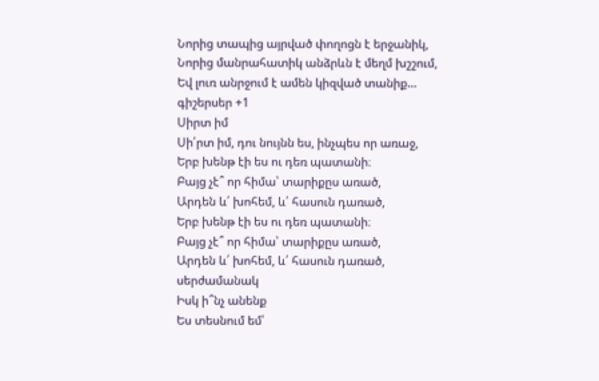Նորից տապից այրված փողոցն է երջանիկ,
Նորից մանրահատիկ անձրևն է մեղմ խշշում,
Եվ լուռ անրջում է ամեն կիզված տանիք…
գիշերսեր +1
Սիրտ իմ
Սի՛րտ իմ, դու նույնն ես, ինչպես որ առաջ,
Երբ խենթ էի ես ու դեռ պատանի։
Բայց չէ՞ որ հիմա՝ տարիքըս առած,
Արդեն և՛ խոհեմ, և՛ հասուն դառած,
Երբ խենթ էի ես ու դեռ պատանի։
Բայց չէ՞ որ հիմա՝ տարիքըս առած,
Արդեն և՛ խոհեմ, և՛ հասուն դառած,
սերժամանակ
Իսկ ի՞նչ անենք
Ես տեսնում եմ՝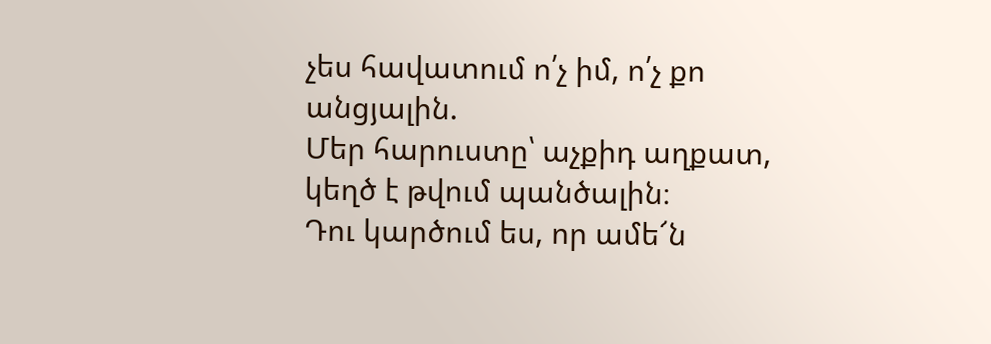չես հավատում ո՛չ իմ, ո՛չ քո անցյալին.
Մեր հարուստը՝ աչքիդ աղքատ, կեղծ է թվում պանծալին։
Դու կարծում ես, որ ամե՜ն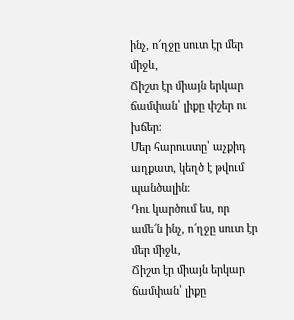ինչ, ո՜ղջը սուտ էր մեր միջև,
Ճիշտ էր միայն երկար ճամփան՝ լիքը փշեր ու խճեր։
Մեր հարուստը՝ աչքիդ աղքատ, կեղծ է թվում պանծալին։
Դու կարծում ես, որ ամե՜ն ինչ, ո՜ղջը սուտ էր մեր միջև,
Ճիշտ էր միայն երկար ճամփան՝ լիքը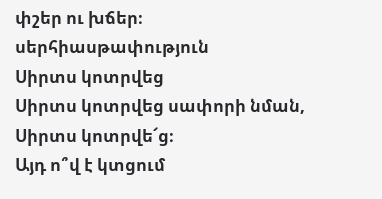փշեր ու խճեր։
սերհիասթափություն
Սիրտս կոտրվեց
Սիրտս կոտրվեց սափորի նման,
Սիրտս կոտրվե՜ց։
Այդ ո՞վ է կտցում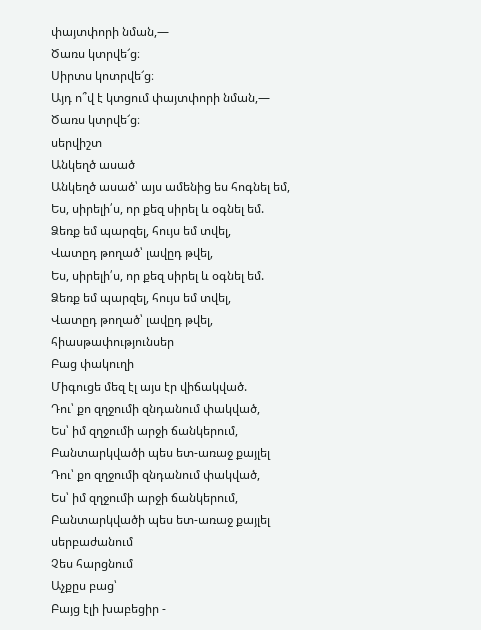փայտփորի նման,—
Ծառս կտրվե՜ց։
Սիրտս կոտրվե՜ց։
Այդ ո՞վ է կտցում փայտփորի նման,—
Ծառս կտրվե՜ց։
սերվիշտ
Անկեղծ ասած
Անկեղծ ասած՝ այս ամենից ես հոգնել եմ,
Ես, սիրելի՛ս, որ քեզ սիրել և օգնել եմ.
Ձեռք եմ պարզել, հույս եմ տվել,
Վատըդ թողած՝ լավըդ թվել,
Ես, սիրելի՛ս, որ քեզ սիրել և օգնել եմ.
Ձեռք եմ պարզել, հույս եմ տվել,
Վատըդ թողած՝ լավըդ թվել,
հիասթափությունսեր
Բաց փակուղի
Միգուցե մեզ էլ այս էր վիճակված.
Դու՝ քո զղջումի զնդանում փակված,
Ես՝ իմ զղջումի արջի ճանկերում,
Բանտարկվածի պես ետ-առաջ քայլել
Դու՝ քո զղջումի զնդանում փակված,
Ես՝ իմ զղջումի արջի ճանկերում,
Բանտարկվածի պես ետ-առաջ քայլել
սերբաժանում
Չես հարցնում
Աչքըս բաց՝
Բայց էլի խաբեցիր -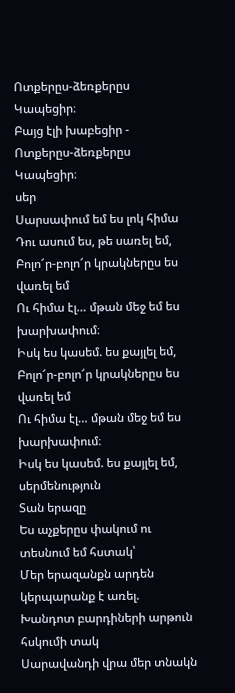Ոտքերըս-ձեռքերըս
Կապեցիր։
Բայց էլի խաբեցիր -
Ոտքերըս-ձեռքերըս
Կապեցիր։
սեր
Սարսափում եմ ես լոկ հիմա
Դու ասում ես, թե սառել եմ,
Բոլո՜ր-բոլո՜ր կրակներըս ես վառել եմ
Ու հիմա էլ… մթան մեջ եմ ես խարխափում։
Իսկ ես կասեմ. ես քայլել եմ,
Բոլո՜ր-բոլո՜ր կրակներըս ես վառել եմ
Ու հիմա էլ… մթան մեջ եմ ես խարխափում։
Իսկ ես կասեմ. ես քայլել եմ,
սերմենություն
Տան երազը
Ես աչքերըս փակում ու տեսնում եմ հստակ՝
Մեր երազանքն արդեն կերպարանք է առել.
Խանդոտ բարդիների արթուն հսկումի տակ
Սարավանդի վրա մեր տնակն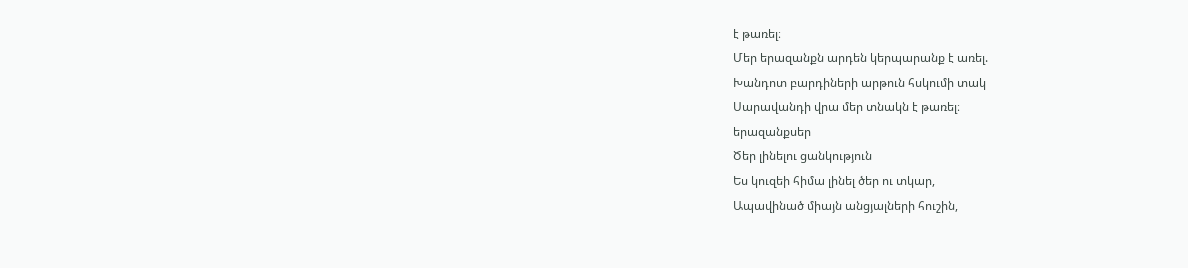է թառել։
Մեր երազանքն արդեն կերպարանք է առել.
Խանդոտ բարդիների արթուն հսկումի տակ
Սարավանդի վրա մեր տնակն է թառել։
երազանքսեր
Ծեր լինելու ցանկություն
Ես կուզեի հիմա լինել ծեր ու տկար,
Ապավինած միայն անցյալների հուշին,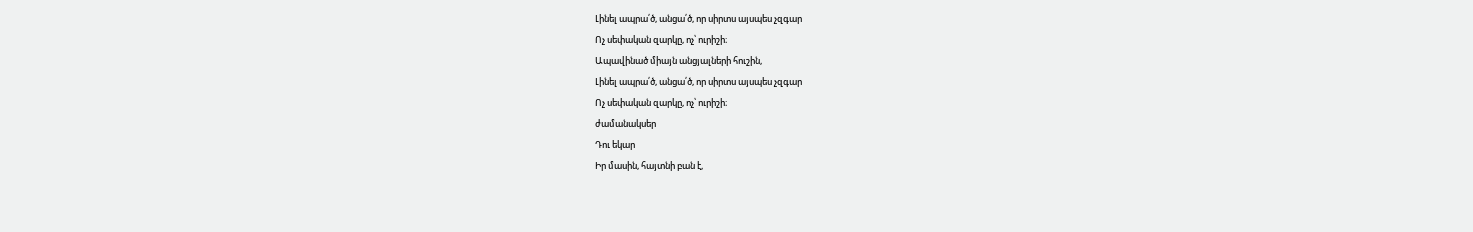Լինել ապրա՛ծ, անցա՛ծ, որ սիրտս այսպես չզգար
Ոչ սեփական զարկը, ոչ՝ ուրիշի։
Ապավինած միայն անցյալների հուշին,
Լինել ապրա՛ծ, անցա՛ծ, որ սիրտս այսպես չզգար
Ոչ սեփական զարկը, ոչ՝ ուրիշի։
ժամանակսեր
Դու եկար
Իր մասին, հայտնի բան է,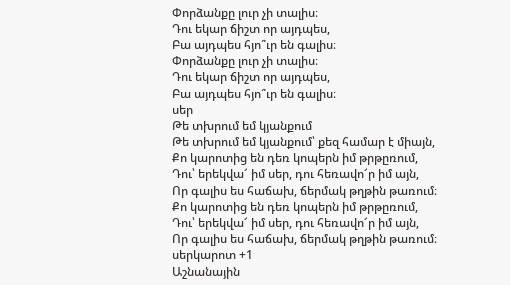Փորձանքը լուր չի տալիս։
Դու եկար ճիշտ որ այդպես,
Բա այդպես հյո՞ւր են գալիս։
Փորձանքը լուր չի տալիս։
Դու եկար ճիշտ որ այդպես,
Բա այդպես հյո՞ւր են գալիս։
սեր
Թե տխրում եմ կյանքում
Թե տխրում եմ կյանքում՝ քեզ համար է միայն,
Քո կարոտից են դեռ կոպերն իմ թրթըռում,
Դու՝ երեկվա՜ իմ սեր, դու հեռավո՜ր իմ այն,
Որ գալիս ես հաճախ, ճերմակ թղթին թառում։
Քո կարոտից են դեռ կոպերն իմ թրթըռում,
Դու՝ երեկվա՜ իմ սեր, դու հեռավո՜ր իմ այն,
Որ գալիս ես հաճախ, ճերմակ թղթին թառում։
սերկարոտ +1
Աշնանային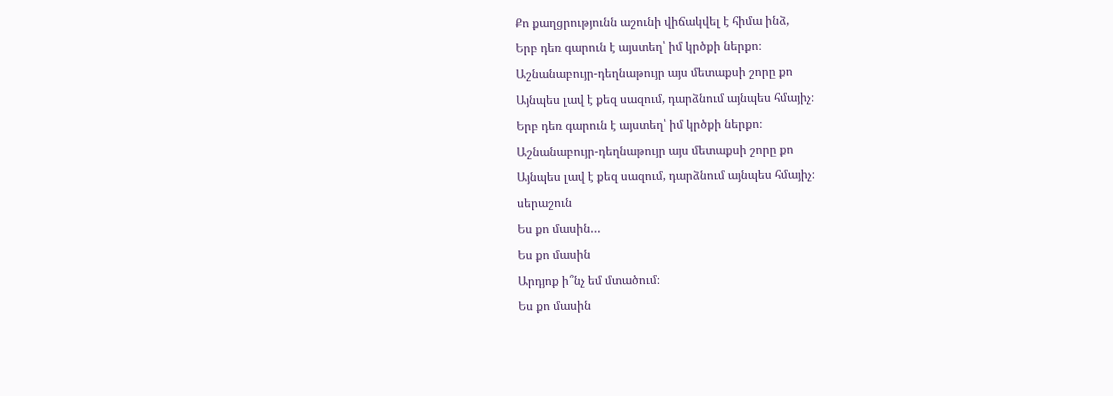Քո քաղցրությունն աշունի վիճակվել է հիմա ինձ,
Երբ դեռ գարուն է այստեղ՝ իմ կրծքի ներքո։
Աշնանաբույր-դեղնաթույր այս մետաքսի շորը քո
Այնպես լավ է քեզ սազում, դարձնում այնպես հմայիչ։
Երբ դեռ գարուն է այստեղ՝ իմ կրծքի ներքո։
Աշնանաբույր-դեղնաթույր այս մետաքսի շորը քո
Այնպես լավ է քեզ սազում, դարձնում այնպես հմայիչ։
սերաշուն
Ես քո մասին…
Ես քո մասին
Արդյոք ի՞նչ եմ մտածում։
Ես քո մասին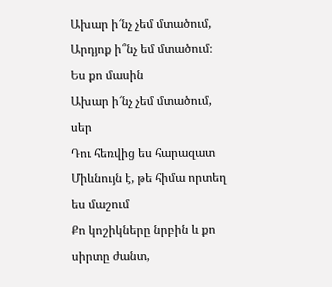Ախար ի՜նչ չեմ մտածում,
Արդյոք ի՞նչ եմ մտածում։
Ես քո մասին
Ախար ի՜նչ չեմ մտածում,
սեր
Դու հեռվից ես հարազատ
Միևնույն է, թե հիմա որտեղ ես մաշում
Քո կոշիկները նրբին և քո սիրտը ժանտ,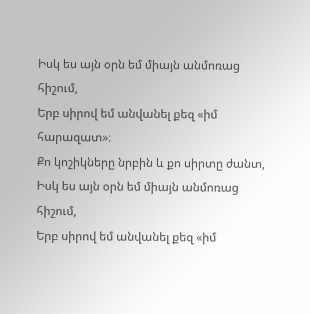Իսկ ես այն օրն եմ միայն անմոռաց հիշում,
Երբ սիրով եմ անվանել քեզ «իմ հարազատ»։
Քո կոշիկները նրբին և քո սիրտը ժանտ,
Իսկ ես այն օրն եմ միայն անմոռաց հիշում,
Երբ սիրով եմ անվանել քեզ «իմ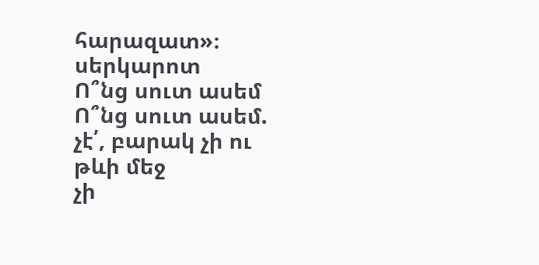հարազատ»։
սերկարոտ
Ո՞նց սուտ ասեմ
Ո՞նց սուտ ասեմ. չէ՛, բարակ չի ու թևի մեջ
չի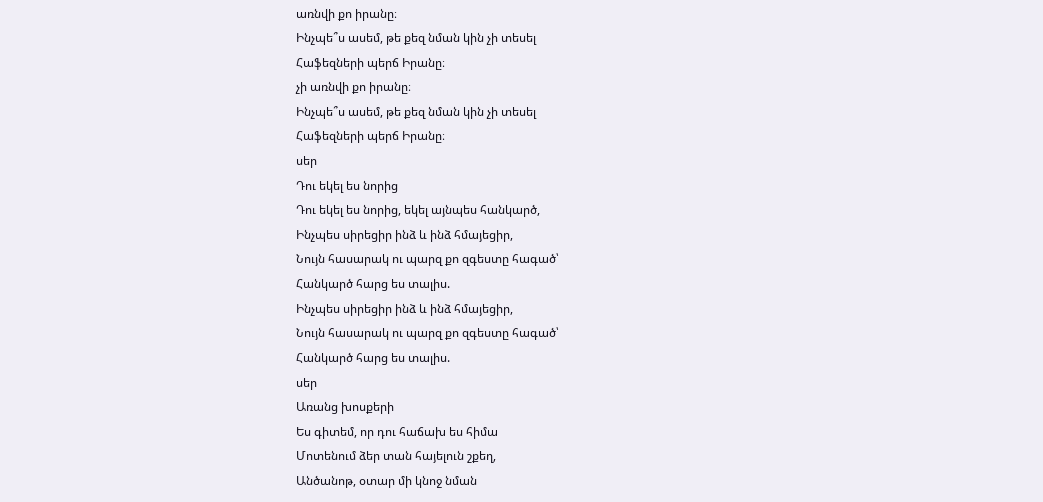առնվի քո իրանը։
Ինչպե՞ս ասեմ, թե քեզ նման կին չի տեսել
Հաֆեզների պերճ Իրանը։
չի առնվի քո իրանը։
Ինչպե՞ս ասեմ, թե քեզ նման կին չի տեսել
Հաֆեզների պերճ Իրանը։
սեր
Դու եկել ես նորից
Դու եկել ես նորից, եկել այնպես հանկարծ,
Ինչպես սիրեցիր ինձ և ինձ հմայեցիր,
Նույն հասարակ ու պարզ քո զգեստը հագած՝
Հանկարծ հարց ես տալիս.
Ինչպես սիրեցիր ինձ և ինձ հմայեցիր,
Նույն հասարակ ու պարզ քո զգեստը հագած՝
Հանկարծ հարց ես տալիս.
սեր
Առանց խոսքերի
Ես գիտեմ, որ դու հաճախ ես հիմա
Մոտենում ձեր տան հայելուն շքեղ,
Անծանոթ, օտար մի կնոջ նման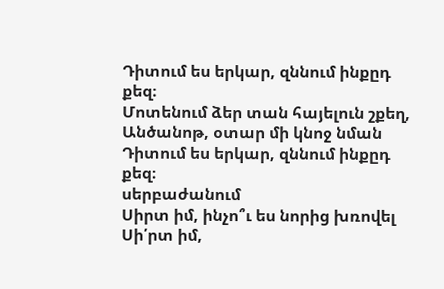Դիտում ես երկար, զննում ինքըդ քեզ։
Մոտենում ձեր տան հայելուն շքեղ,
Անծանոթ, օտար մի կնոջ նման
Դիտում ես երկար, զննում ինքըդ քեզ։
սերբաժանում
Սիրտ իմ, ինչո՞ւ ես նորից խռովել
Սի՛րտ իմ,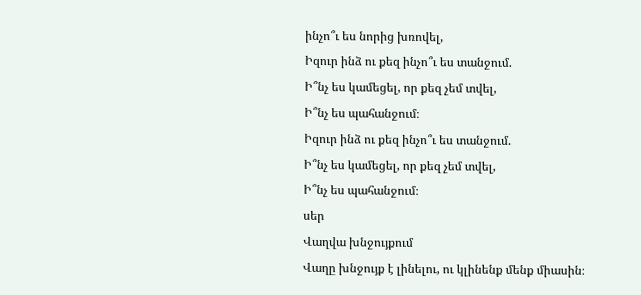ինչո՞ւ ես նորից խռովել,
Իզուր ինձ ու քեզ ինչո՞ւ ես տանջում.
Ի՞նչ ես կամեցել, որ քեզ չեմ տվել,
Ի՞նչ ես պահանջում։
Իզուր ինձ ու քեզ ինչո՞ւ ես տանջում.
Ի՞նչ ես կամեցել, որ քեզ չեմ տվել,
Ի՞նչ ես պահանջում։
սեր
Վաղվա խնջույքում
Վաղը խնջույք է լինելու, ու կլինենք մենք միասին։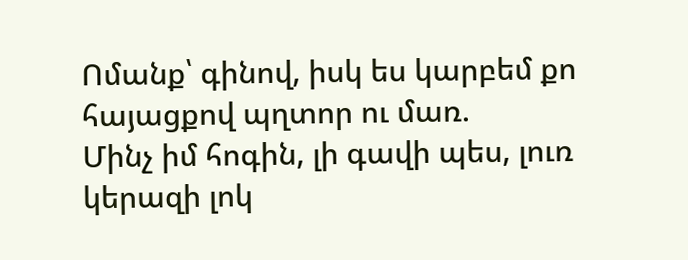Ոմանք՝ գինով, իսկ ես կարբեմ քո հայացքով պղտոր ու մառ.
Մինչ իմ հոգին, լի գավի պես, լուռ կերազի լոկ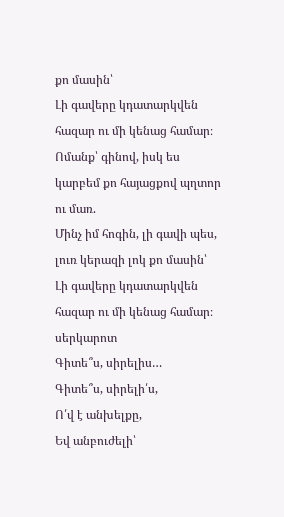քո մասին՝
Լի գավերը կդատարկվեն հազար ու մի կենաց համար։
Ոմանք՝ գինով, իսկ ես կարբեմ քո հայացքով պղտոր ու մառ.
Մինչ իմ հոգին, լի գավի պես, լուռ կերազի լոկ քո մասին՝
Լի գավերը կդատարկվեն հազար ու մի կենաց համար։
սերկարոտ
Գիտե՞ս, սիրելիս…
Գիտե՞ս, սիրելի՛ս,
Ո՛վ է անխելքը,
Եվ անբուժելի՝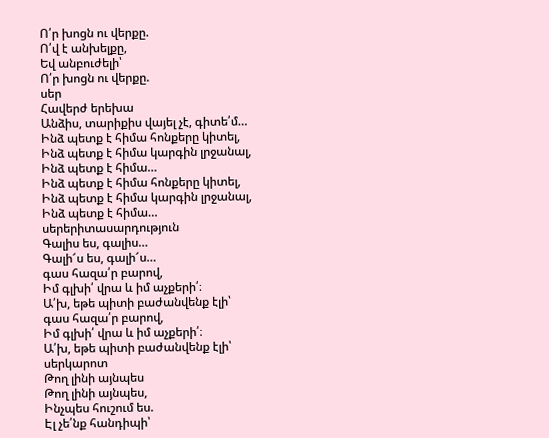Ո՛ր խոցն ու վերքը.
Ո՛վ է անխելքը,
Եվ անբուժելի՝
Ո՛ր խոցն ու վերքը.
սեր
Հավերժ երեխա
Անձիս, տարիքիս վայել չէ, գիտե՛մ…
Ինձ պետք է հիմա հոնքերը կիտել,
Ինձ պետք է հիմա կարգին լրջանալ,
Ինձ պետք է հիմա…
Ինձ պետք է հիմա հոնքերը կիտել,
Ինձ պետք է հիմա կարգին լրջանալ,
Ինձ պետք է հիմա…
սերերիտասարդություն
Գալիս ես, գալիս…
Գալի՜ս ես, գալի՜ս…
գաս հազա՛ր բարով,
Իմ գլխի՛ վրա և իմ աչքերի՛։
Ա՛խ, եթե պիտի բաժանվենք էլի՝
գաս հազա՛ր բարով,
Իմ գլխի՛ վրա և իմ աչքերի՛։
Ա՛խ, եթե պիտի բաժանվենք էլի՝
սերկարոտ
Թող լինի այնպես
Թող լինի այնպես,
Ինչպես հուշում ես.
Էլ չե՛նք հանդիպի՝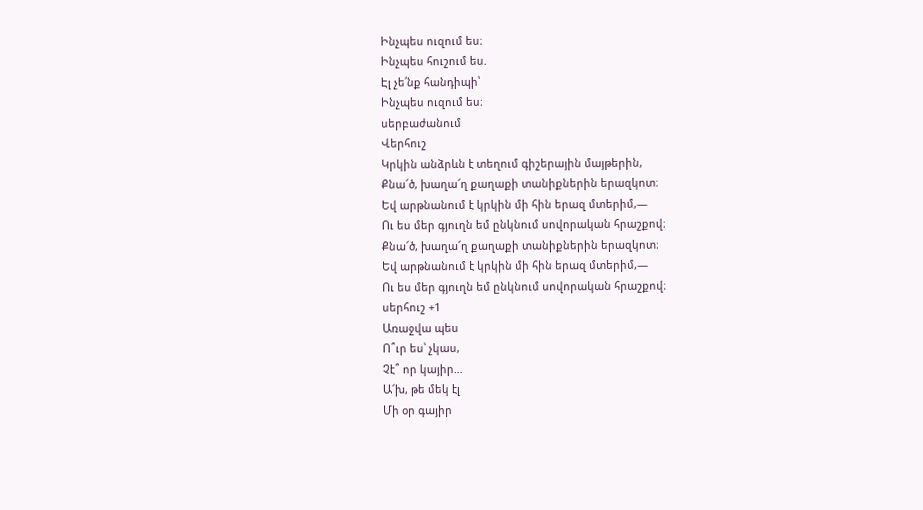Ինչպես ուզում ես։
Ինչպես հուշում ես.
Էլ չե՛նք հանդիպի՝
Ինչպես ուզում ես։
սերբաժանում
Վերհուշ
Կրկին անձրևն է տեղում գիշերային մայթերին,
Քնա՜ծ, խաղա՜ղ քաղաքի տանիքներին երազկոտ։
Եվ արթնանում է կրկին մի հին երազ մտերիմ,—
Ու ես մեր գյուղն եմ ընկնում սովորական հրաշքով։
Քնա՜ծ, խաղա՜ղ քաղաքի տանիքներին երազկոտ։
Եվ արթնանում է կրկին մի հին երազ մտերիմ,—
Ու ես մեր գյուղն եմ ընկնում սովորական հրաշքով։
սերհուշ +1
Առաջվա պես
Ո՞ւր ես՝ չկաս,
Չէ՞ որ կայիր…
Ա՜խ, թե մեկ էլ
Մի օր գայիր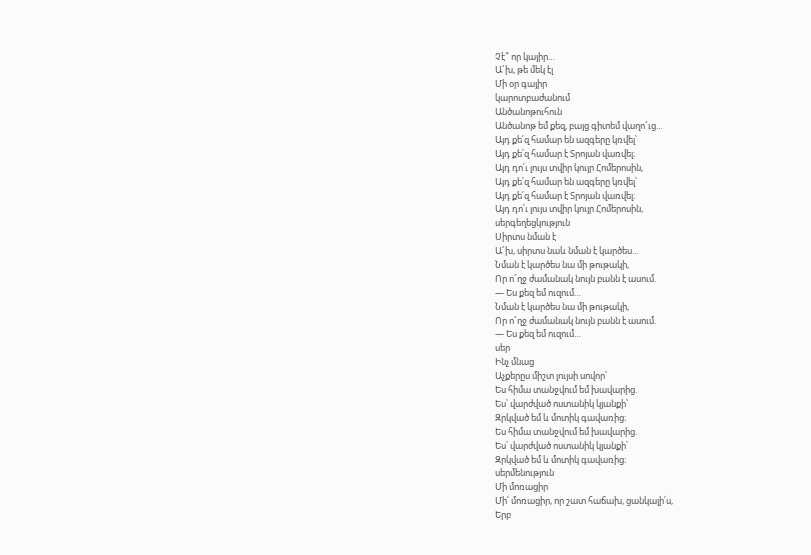Չէ՞ որ կայիր…
Ա՜խ, թե մեկ էլ
Մի օր գայիր
կարոտբաժանում
Անծանոթուհուն
Անծանոթ եմ քեզ, բայց գիտեմ վաղո՜ւց…
Այդ քե՛զ համար են ազգերը կռվել՝
Այդ քե՛զ համար է Տրոյան վառվել։
Այդ դո՛ւ լույս տվիր կույր Հոմերոսին,
Այդ քե՛զ համար են ազգերը կռվել՝
Այդ քե՛զ համար է Տրոյան վառվել։
Այդ դո՛ւ լույս տվիր կույր Հոմերոսին,
սերգեղեցկություն
Սիրտս նման է
Ա՜խ, սիրտս նաև նման է կարծես…
Նման է կարծես նա մի թութակի,
Որ ո՜ղջ ժամանակ նույն բանն է ասում.
— Ես քեզ եմ ուզում…
Նման է կարծես նա մի թութակի,
Որ ո՜ղջ ժամանակ նույն բանն է ասում.
— Ես քեզ եմ ուզում…
սեր
Ինչ մնաց
Աչքերըս միշտ լույսի սովոր՝
Ես հիմա տանջվում եմ խավարից.
Ես՝ վարժված ոստանիկ կյանքի՝
Զրկված եմ և մոտիկ գավառից։
Ես հիմա տանջվում եմ խավարից.
Ես՝ վարժված ոստանիկ կյանքի՝
Զրկված եմ և մոտիկ գավառից։
սերմենություն
Մի մոռացիր
Մի՛ մոռացիր, որ շատ հաճախ, ցանկալի՛ս,
Երբ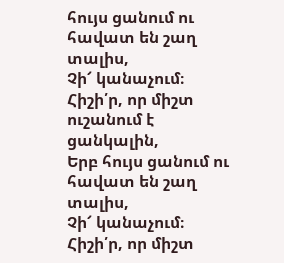հույս ցանում ու հավատ են շաղ տալիս,
Չի՜ կանաչում։
Հիշի՛ր, որ միշտ ուշանում է ցանկալին,
Երբ հույս ցանում ու հավատ են շաղ տալիս,
Չի՜ կանաչում։
Հիշի՛ր, որ միշտ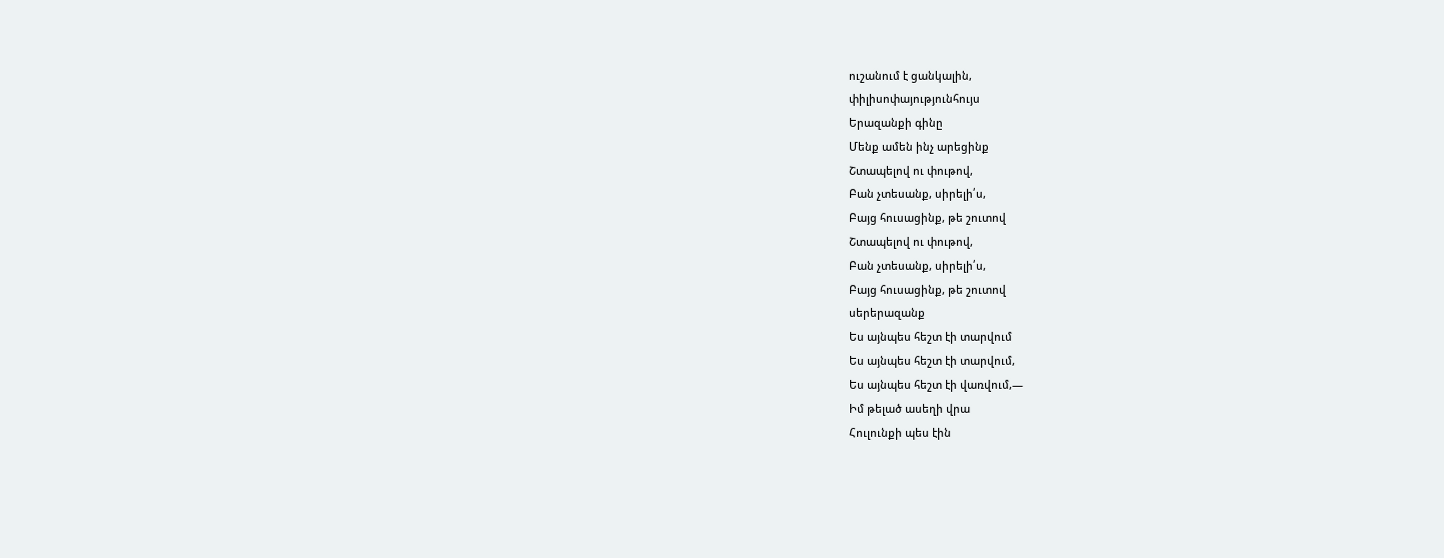ուշանում է ցանկալին,
փիլիսոփայությունհույս
Երազանքի գինը
Մենք ամեն ինչ արեցինք
Շտապելով ու փութով,
Բան չտեսանք, սիրելի՛ս,
Բայց հուսացինք, թե շուտով
Շտապելով ու փութով,
Բան չտեսանք, սիրելի՛ս,
Բայց հուսացինք, թե շուտով
սերերազանք
Ես այնպես հեշտ էի տարվում
Ես այնպես հեշտ էի տարվում,
Ես այնպես հեշտ էի վառվում,—
Իմ թելած ասեղի վրա
Հուլունքի պես էին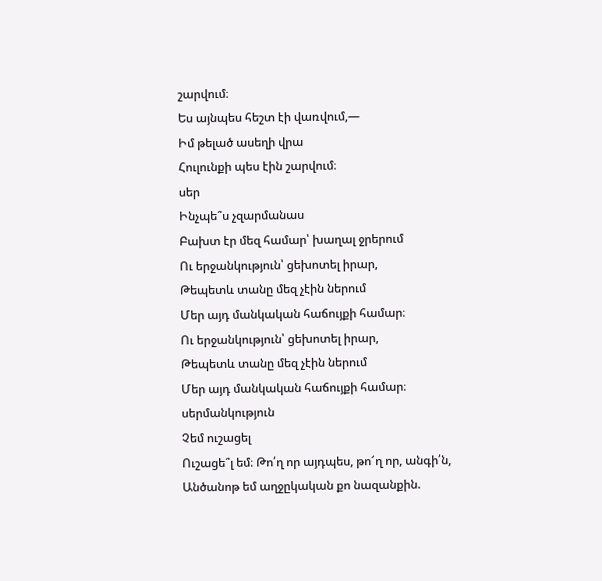շարվում։
Ես այնպես հեշտ էի վառվում,—
Իմ թելած ասեղի վրա
Հուլունքի պես էին շարվում։
սեր
Ինչպե՞ս չզարմանաս
Բախտ էր մեզ համար՝ խաղալ ջրերում
Ու երջանկություն՝ ցեխոտել իրար,
Թեպետև տանը մեզ չէին ներում
Մեր այդ մանկական հաճույքի համար։
Ու երջանկություն՝ ցեխոտել իրար,
Թեպետև տանը մեզ չէին ներում
Մեր այդ մանկական հաճույքի համար։
սերմանկություն
Չեմ ուշացել
Ուշացե՞լ եմ։ Թո՛ղ որ այդպես, թո՜ղ որ, անգի՛ն,
Անծանոթ եմ աղջըկական քո նազանքին.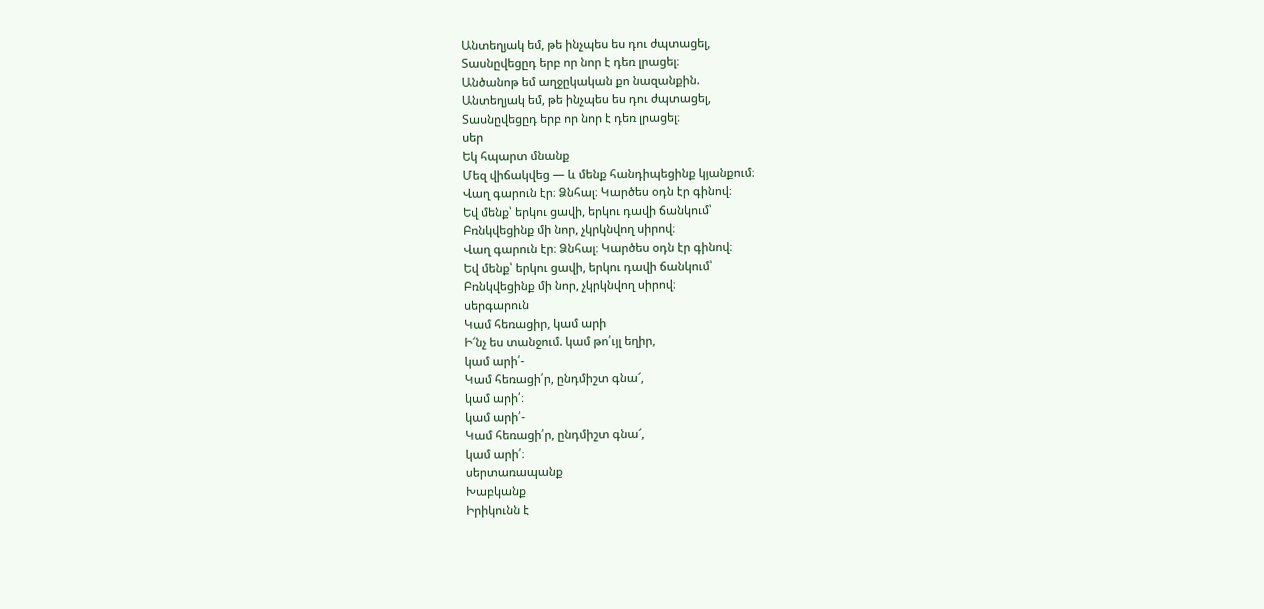Անտեղյակ եմ, թե ինչպես ես դու ժպտացել,
Տասնըվեցըդ երբ որ նոր է դեռ լրացել։
Անծանոթ եմ աղջըկական քո նազանքին.
Անտեղյակ եմ, թե ինչպես ես դու ժպտացել,
Տասնըվեցըդ երբ որ նոր է դեռ լրացել։
սեր
Եկ հպարտ մնանք
Մեզ վիճակվեց — և մենք հանդիպեցինք կյանքում։
Վաղ գարուն էր։ Ձնհալ։ Կարծես օդն էր գինով։
Եվ մենք՝ երկու ցավի, երկու դավի ճանկում՝
Բռնկվեցինք մի նոր, չկրկնվող սիրով։
Վաղ գարուն էր։ Ձնհալ։ Կարծես օդն էր գինով։
Եվ մենք՝ երկու ցավի, երկու դավի ճանկում՝
Բռնկվեցինք մի նոր, չկրկնվող սիրով։
սերգարուն
Կամ հեռացիր, կամ արի
Ի՜նչ ես տանջում. կամ թո՛ւյլ եղիր,
կամ արի՛-
Կամ հեռացի՛ր, ընդմիշտ գնա՜,
կամ արի՛։
կամ արի՛-
Կամ հեռացի՛ր, ընդմիշտ գնա՜,
կամ արի՛։
սերտառապանք
Խաբկանք
Իրիկունն է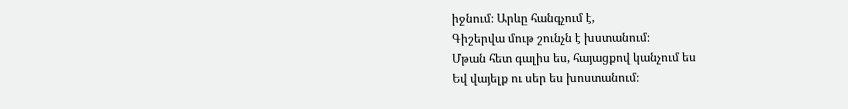իջնում։ Արևը հանգչում է,
Գիշերվա մութ շունչն է խստանում։
Մթան հետ գալիս ես, հայացքով կանչում ես
Եվ վայելք ու սեր ես խոստանում։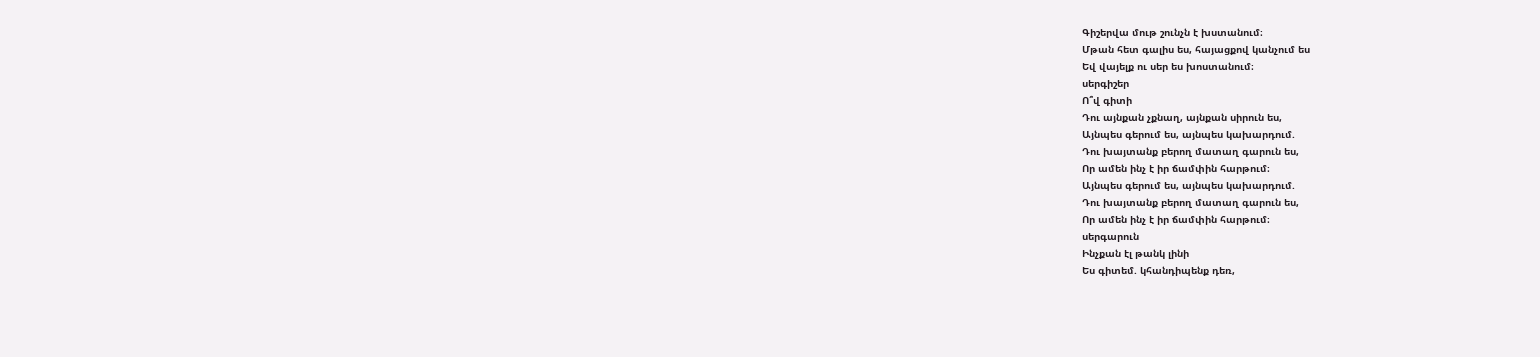Գիշերվա մութ շունչն է խստանում։
Մթան հետ գալիս ես, հայացքով կանչում ես
Եվ վայելք ու սեր ես խոստանում։
սերգիշեր
Ո՞վ գիտի
Դու այնքան չքնաղ, այնքան սիրուն ես,
Այնպես գերում ես, այնպես կախարդում.
Դու խայտանք բերող մատաղ գարուն ես,
Որ ամեն ինչ է իր ճամփին հարթում։
Այնպես գերում ես, այնպես կախարդում.
Դու խայտանք բերող մատաղ գարուն ես,
Որ ամեն ինչ է իր ճամփին հարթում։
սերգարուն
Ինչքան էլ թանկ լինի
Ես գիտեմ. կհանդիպենք դեռ,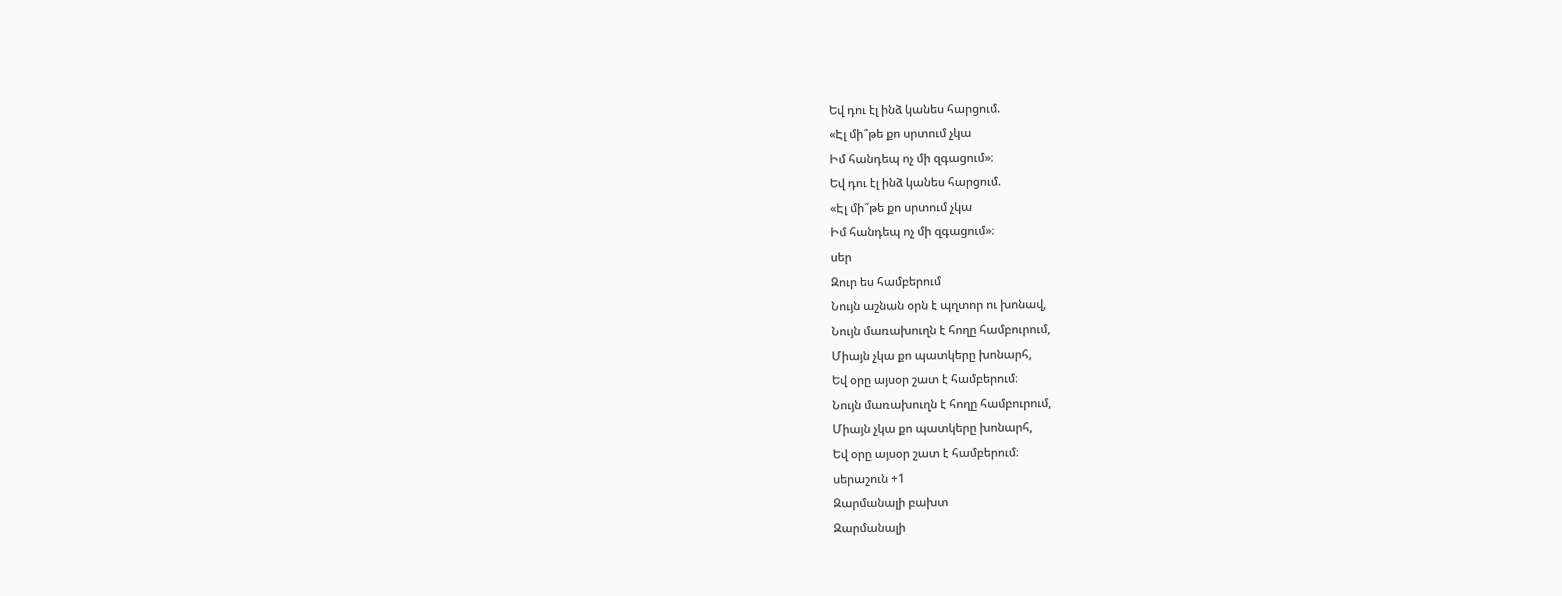Եվ դու էլ ինձ կանես հարցում.
«Էլ մի՞թե քո սրտում չկա
Իմ հանդեպ ոչ մի զգացում»։
Եվ դու էլ ինձ կանես հարցում.
«Էլ մի՞թե քո սրտում չկա
Իմ հանդեպ ոչ մի զգացում»։
սեր
Զուր ես համբերում
Նույն աշնան օրն է պղտոր ու խոնավ,
Նույն մառախուղն է հողը համբուրում,
Միայն չկա քո պատկերը խոնարհ,
Եվ օրը այսօր շատ է համբերում։
Նույն մառախուղն է հողը համբուրում,
Միայն չկա քո պատկերը խոնարհ,
Եվ օրը այսօր շատ է համբերում։
սերաշուն +1
Զարմանալի բախտ
Զարմանալի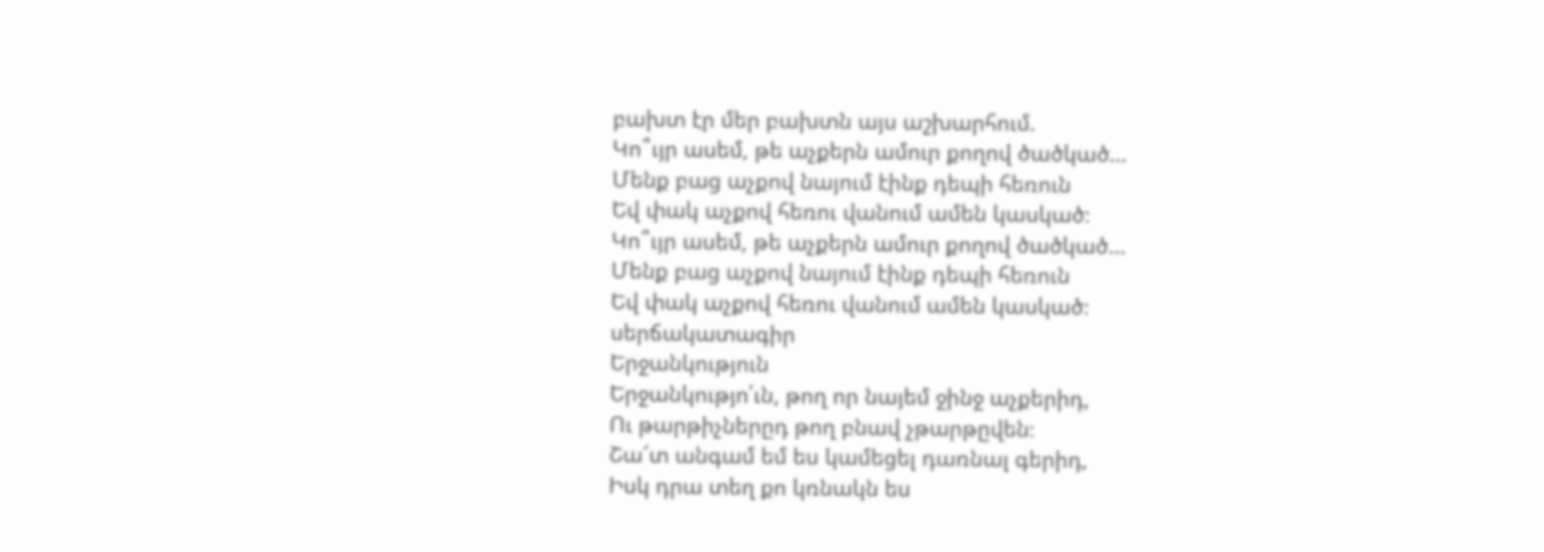բախտ էր մեր բախտն այս աշխարհում.
Կո՞ւյր ասեմ, թե աչքերն ամուր քողով ծածկած…
Մենք բաց աչքով նայում էինք դեպի հեռուն
Եվ փակ աչքով հեռու վանում ամեն կասկած։
Կո՞ւյր ասեմ, թե աչքերն ամուր քողով ծածկած…
Մենք բաց աչքով նայում էինք դեպի հեռուն
Եվ փակ աչքով հեռու վանում ամեն կասկած։
սերճակատագիր
Երջանկություն
Երջանկությո՛ւն, թող որ նայեմ ջինջ աչքերիդ,
Ու թարթիչներըդ թող բնավ չթարթըվեն։
Շա՜տ անգամ եմ ես կամեցել դառնալ գերիդ,
Իսկ դրա տեղ քո կռնակն ես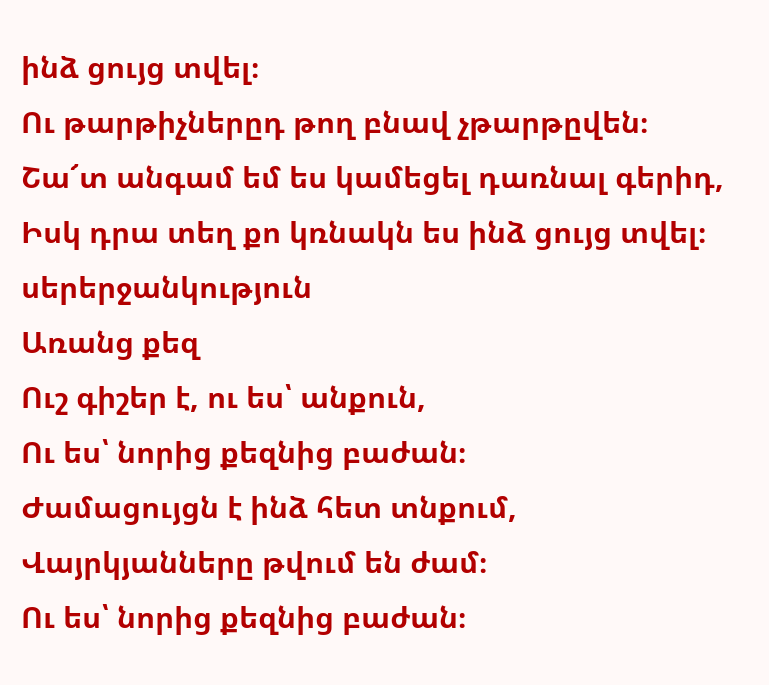ինձ ցույց տվել։
Ու թարթիչներըդ թող բնավ չթարթըվեն։
Շա՜տ անգամ եմ ես կամեցել դառնալ գերիդ,
Իսկ դրա տեղ քո կռնակն ես ինձ ցույց տվել։
սերերջանկություն
Առանց քեզ
Ուշ գիշեր է, ու ես՝ անքուն,
Ու ես՝ նորից քեզնից բաժան։
Ժամացույցն է ինձ հետ տնքում,
Վայրկյանները թվում են ժամ։
Ու ես՝ նորից քեզնից բաժան։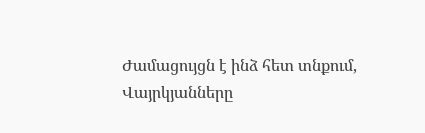Ժամացույցն է ինձ հետ տնքում,
Վայրկյանները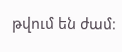թվում են ժամ։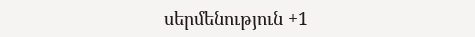սերմենություն +1